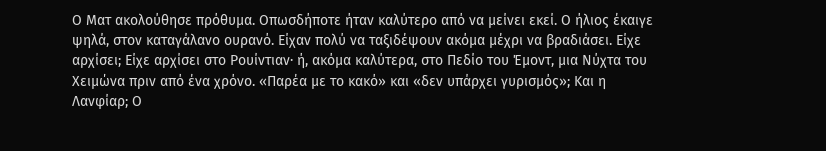Ο Ματ ακολούθησε πρόθυμα. Οπωσδήποτε ήταν καλύτερο από να μείνει εκεί. Ο ήλιος έκαιγε ψηλά, στον καταγάλανο ουρανό. Είχαν πολύ να ταξιδέψουν ακόμα μέχρι να βραδιάσει. Είχε αρχίσει; Είχε αρχίσει στο Ρουίντιαν· ή, ακόμα καλύτερα, στο Πεδίο του Έμοντ, μια Νύχτα του Χειμώνα πριν από ένα χρόνο. «Παρέα με το κακό» και «δεν υπάρχει γυρισμός»; Και η Λανφίαρ; Ο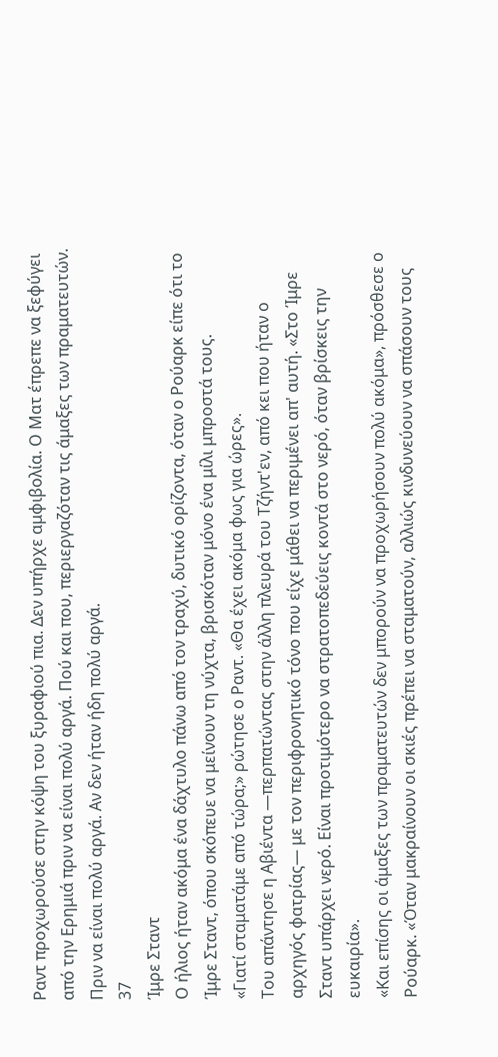Ραντ προχωρούσε στην κόψη του ξυραφιού πια. Δεν υπήρχε αμφιβολία. Ο Ματ έπρεπε να ξεφύγει από την Ερημιά πριν να είναι πολύ αργά. Πού και που, περιεργαζόταν τις άμαξες των πραματευτών. Πριν να είναι πολύ αργά. Αν δεν ήταν ήδη πολύ αργά.
37
Ίμρε Σταντ
Ο ήλιος ήταν ακόμα ένα δάχτυλο πάνω από τον τραχύ, δυτικό ορίζοντα, όταν ο Ρούαρκ είπε ότι το Ίμρε Σταντ, όπου σκόπευε να μείνουν τη νύχτα, βρισκόταν μόνο ένα μίλι μπροστά τους.
«Γιατί σταματάμε από τώρα;» ρώτησε ο Ραντ. «Θα έχει ακόμα φως για ώρες».
Του απάντησε η Αβιέντα —περπατώντας στην άλλη πλευρά του Τζήντ'εν, από κει που ήταν ο αρχηγός φατρίας― με τον περιφρονητικό τόνο που είχε μάθει να περιμένει απ' αυτή. «Στο Ίμρε Σταντ υπάρχει νερό. Είναι προτιμότερο να στρατοπεδεύεις κοντά στο νερό, όταν βρίσκεις την ευκαιρία».
«Και επίσης οι άμαξες των πραματευτών δεν μπορούν να προχωρήσουν πολύ ακόμα», πρόσθεσε ο Ρούαρκ. «Όταν μακραίνουν οι σκιές πρέπει να σταματούν, αλλιώς κινδυνεύουν να σπάσουν τους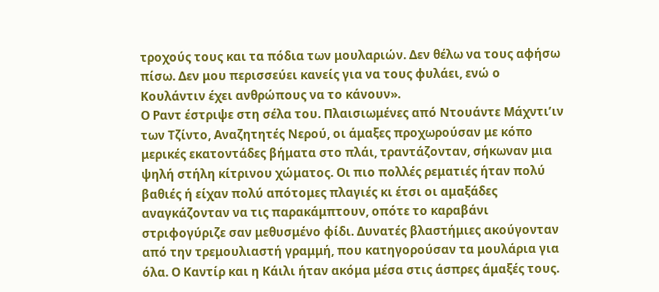τροχούς τους και τα πόδια των μουλαριών. Δεν θέλω να τους αφήσω πίσω. Δεν μου περισσεύει κανείς για να τους φυλάει, ενώ ο Κουλάντιν έχει ανθρώπους να το κάνουν».
Ο Ραντ έστριψε στη σέλα του. Πλαισιωμένες από Ντουάντε Μάχντι’ιν των Τζίντο, Αναζητητές Νερού, οι άμαξες προχωρούσαν με κόπο μερικές εκατοντάδες βήματα στο πλάι, τραντάζονταν, σήκωναν μια ψηλή στήλη κίτρινου χώματος. Οι πιο πολλές ρεματιές ήταν πολύ βαθιές ή είχαν πολύ απότομες πλαγιές κι έτσι οι αμαξάδες αναγκάζονταν να τις παρακάμπτουν, οπότε το καραβάνι στριφογύριζε σαν μεθυσμένο φίδι. Δυνατές βλαστήμιες ακούγονταν από την τρεμουλιαστή γραμμή, που κατηγορούσαν τα μουλάρια για όλα. Ο Καντίρ και η Κάιλι ήταν ακόμα μέσα στις άσπρες άμαξές τους.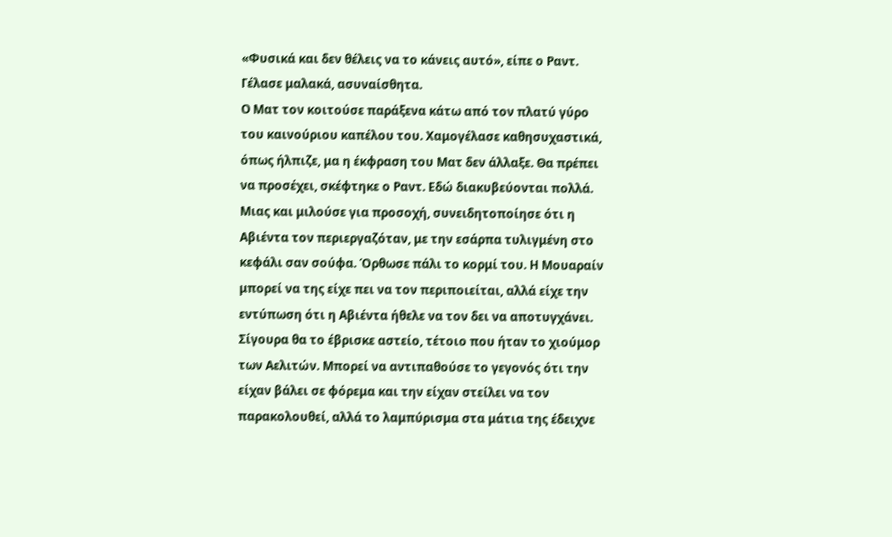«Φυσικά και δεν θέλεις να το κάνεις αυτό», είπε ο Ραντ. Γέλασε μαλακά, ασυναίσθητα.
Ο Ματ τον κοιτούσε παράξενα κάτω από τον πλατύ γύρο του καινούριου καπέλου του. Χαμογέλασε καθησυχαστικά, όπως ήλπιζε, μα η έκφραση του Ματ δεν άλλαξε. Θα πρέπει να προσέχει, σκέφτηκε ο Ραντ. Εδώ διακυβεύονται πολλά.
Μιας και μιλούσε για προσοχή, συνειδητοποίησε ότι η Αβιέντα τον περιεργαζόταν, με την εσάρπα τυλιγμένη στο κεφάλι σαν σούφα. Όρθωσε πάλι το κορμί του. Η Μουαραίν μπορεί να της είχε πει να τον περιποιείται, αλλά είχε την εντύπωση ότι η Αβιέντα ήθελε να τον δει να αποτυγχάνει. Σίγουρα θα το έβρισκε αστείο, τέτοιο που ήταν το χιούμορ των Αελιτών. Μπορεί να αντιπαθούσε το γεγονός ότι την είχαν βάλει σε φόρεμα και την είχαν στείλει να τον παρακολουθεί, αλλά το λαμπύρισμα στα μάτια της έδειχνε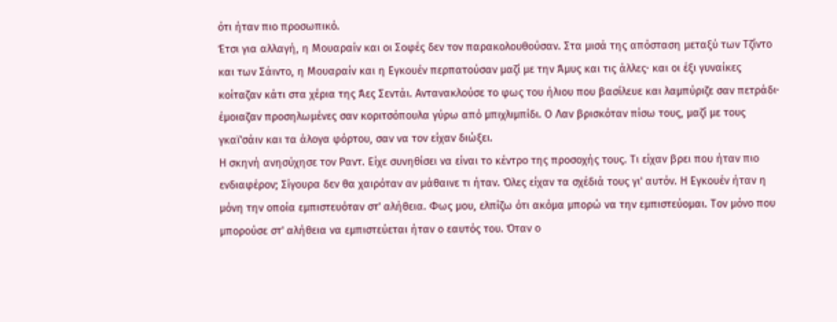ότι ήταν πιο προσωπικό.
Έτσι για αλλαγή, η Μουαραίν και οι Σοφές δεν τον παρακολουθούσαν. Στα μισά της απόσταση μεταξύ των Τζίντο και των Σάιντο, η Μουαραίν και η Εγκουέν περπατούσαν μαζί με την Άμυς και τις άλλες· και οι έξι γυναίκες κοίταζαν κάτι στα χέρια της Άες Σεντάι. Αντανακλούσε το φως του ήλιου που βασίλευε και λαμπύριζε σαν πετράδι· έμοιαζαν προσηλωμένες σαν κοριτσόπουλα γύρω από μπιχλιμπίδι. Ο Λαν βρισκόταν πίσω τους, μαζί με τους γκαϊ'σάιν και τα άλογα φόρτου, σαν να τον είχαν διώξει.
Η σκηνή ανησύχησε τον Ραντ. Είχε συνηθίσει να είναι το κέντρο της προσοχής τους. Τι είχαν βρει που ήταν πιο ενδιαφέρον; Σίγουρα δεν θα χαιρόταν αν μάθαινε τι ήταν. Όλες είχαν τα σχέδιά τους γι' αυτόν. Η Εγκουέν ήταν η μόνη την οποία εμπιστευόταν στ' αλήθεια. Φως μου, ελπίζω ότι ακόμα μπορώ να την εμπιστεύομαι. Τον μόνο που μπορούσε στ' αλήθεια να εμπιστεύεται ήταν ο εαυτός του. Όταν ο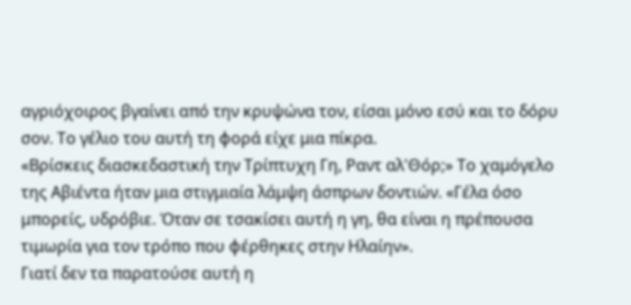αγριόχοιρος βγαίνει από την κρυψώνα τον, είσαι μόνο εσύ και το δόρυ σον. Το γέλιο του αυτή τη φορά είχε μια πίκρα.
«Βρίσκεις διασκεδαστική την Τρίπτυχη Γη, Ραντ αλ'Θόρ;» Το χαμόγελο της Αβιέντα ήταν μια στιγμιαία λάμψη άσπρων δοντιών. «Γέλα όσο μπορείς, υδρόβιε. Όταν σε τσακίσει αυτή η γη, θα είναι η πρέπουσα τιμωρία για τον τρόπο που φέρθηκες στην Ηλαίην».
Γιατί δεν τα παρατούσε αυτή η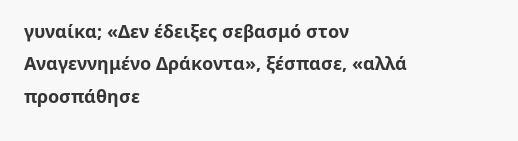γυναίκα; «Δεν έδειξες σεβασμό στον Αναγεννημένο Δράκοντα», ξέσπασε, «αλλά προσπάθησε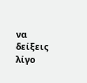να δείξεις λίγο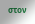στον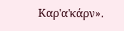Καρ'α'κάρν».